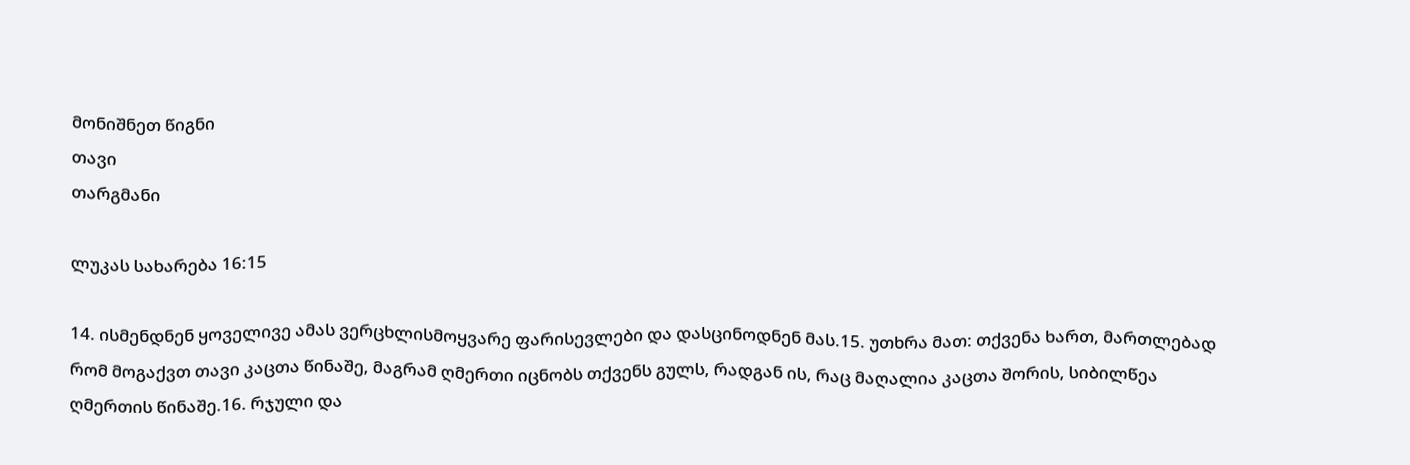მონიშნეთ წიგნი
თავი
თარგმანი

ლუკას სახარება 16:15

14. ისმენდნენ ყოველივე ამას ვერცხლისმოყვარე ფარისევლები და დასცინოდნენ მას.15. უთხრა მათ: თქვენა ხართ, მართლებად რომ მოგაქვთ თავი კაცთა წინაშე, მაგრამ ღმერთი იცნობს თქვენს გულს, რადგან ის, რაც მაღალია კაცთა შორის, სიბილწეა ღმერთის წინაშე.16. რჯული და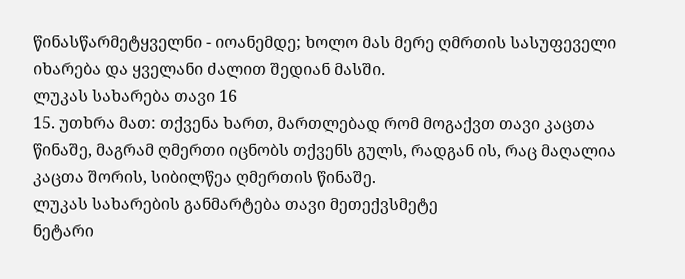წინასწარმეტყველნი - იოანემდე; ხოლო მას მერე ღმრთის სასუფეველი იხარება და ყველანი ძალით შედიან მასში.
ლუკას სახარება თავი 16
15. უთხრა მათ: თქვენა ხართ, მართლებად რომ მოგაქვთ თავი კაცთა წინაშე, მაგრამ ღმერთი იცნობს თქვენს გულს, რადგან ის, რაც მაღალია კაცთა შორის, სიბილწეა ღმერთის წინაშე.
ლუკას სახარების განმარტება თავი მეთექვსმეტე
ნეტარი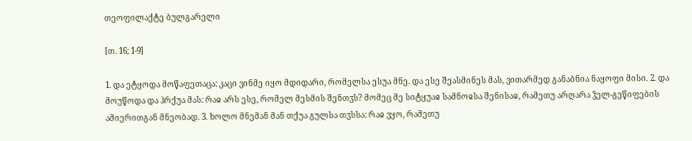თეოფილაქტე ბულგარელი

[თ. 16; 1-9]

1. და ეტყოდა მოწაფეთაცა: კაცი ვინმე იყო მდიდარი, რომელსა ესუა მნე. და ესე შეასმინეს მას, ვითარმედ განაბნია ნაყოფი მისი. 2. და მოუწოდა და ჰრქუა მას: რაჲ არს ესე, რომელ მესმის შენთჳს? მომეც მე სიტყუაჲ სამნოჲსა შენისაჲ, რამეთუ არღარა ჴელ-გეწიფების ამიერითგან მნეობად. 3. ხოლო მნემან მან თქუა გულსა თჳსსა: რაჲ ვყო, რამეთუ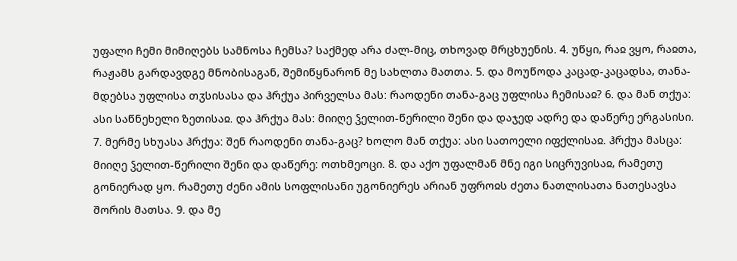უფალი ჩემი მიმიღებს სამნოსა ჩემსა? საქმედ არა ძალ-მიც, თხოვად მრცხუენის. 4. უწყი, რაჲ ვყო, რაჲთა, რაჟამს გარდავდგე მნობისაგან, შემიწყნარონ მე სახლთა მათთა. 5. და მოუწოდა კაცად-კაცადსა, თანა-მდებსა უფლისა თჳსისასა და ჰრქუა პირველსა მას: რაოდენი თანა-გაც უფლისა ჩემისაჲ? 6. და მან თქუა: ასი საწნეხელი ზეთისაჲ. და ჰრქუა მას: მიიღე ჴელით-წერილი შენი და დაჯედ ადრე და დაწერე ერგასისი. 7. მერმე სხუასა ჰრქუა: შენ რაოდენი თანა-გაც? ხოლო მან თქუა: ასი სათოელი იფქლისაჲ. ჰრქუა მასცა: მიიღე ჴელით-წერილი შენი და დაწერე: ოთხმეოცი. 8. და აქო უფალმან მნე იგი სიცრუვისაჲ, რამეთუ გონიერად ყო. რამეთუ ძენი ამის სოფლისანი უგონიერეს არიან უფროჲს ძეთა ნათლისათა ნათესავსა შორის მათსა. 9. და მე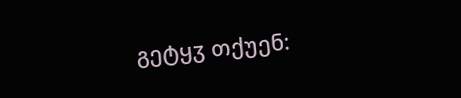გეტყჳ თქუენ: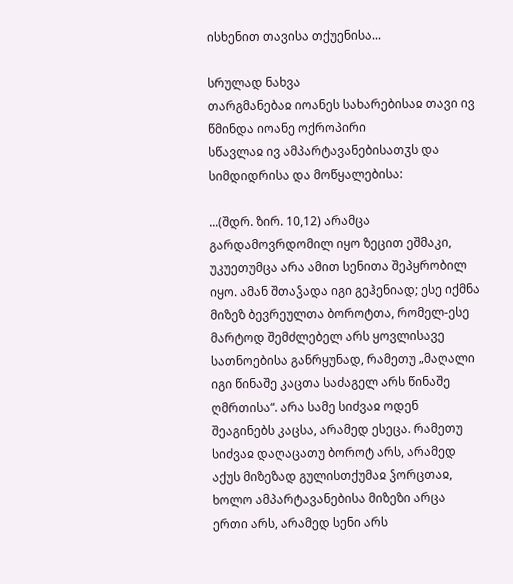ისხენით თავისა თქუენისა...

სრულად ნახვა
თარგმანებაჲ იოანეს სახარებისაჲ თავი ივ
წმინდა იოანე ოქროპირი
სწავლაჲ ივ ამპარტავანებისათჳს და სიმდიდრისა და მოწყალებისა:

...(შდრ. ზირ. 10,12) არამცა გარდამოვრდომილ იყო ზეცით ეშმაკი, უკუეთუმცა არა ამით სენითა შეპყრობილ იყო. ამან შთაჴადა იგი გეჰენიად; ესე იქმნა მიზეზ ბევრეულთა ბოროტთა, რომელ-ესე მარტოდ შემძლებელ არს ყოვლისავე სათნოებისა განრყუნად, რამეთუ „მაღალი იგი წინაშე კაცთა საძაგელ არს წინაშე ღმრთისა“. არა სამე სიძვაჲ ოდენ შეაგინებს კაცსა, არამედ ესეცა. რამეთუ სიძვაჲ დაღაცათუ ბოროტ არს, არამედ აქუს მიზეზად გულისთქუმაჲ ჴორცთაჲ, ხოლო ამპარტავანებისა მიზეზი არცა ერთი არს, არამედ სენი არს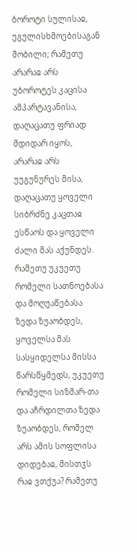ბოროტი სულისაჲ, უგულისხმოებისაგან შობილი; რამეთუ არარაჲ არს უბოროტეს კაცისა ამპარტავანისა, დაღაცათუ ფრიად მდიდარ იყოს, არარაჲ არს უუგუნურეს მისა, დაღაცათუ ყოველი სიბრძნე კაცთაჲ ესწაოს და ყოველი ძალი მას აქუნდეს. რამეთუ უკუეთუ რომელი სათნოებასა და მოღუაწებასა ზედა ზუაობდეს, ყოველსა მას სასყიდელსა მისსა წარსწყმედს, უკუეთუ რომელი სიზმარ-თა და აჩრდილთა ზედა ზუაობდეს, რომელ არს ამის სოფლისა დიდებაჲ, მისთჳს რაჲ ვთქუა? რამეთუ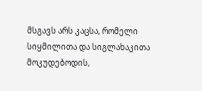მსგავს არს კაცსა, რომელი სიყმილითა და სიგლახაკითა მოკუდებოდის,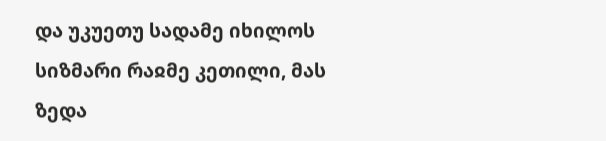და უკუეთუ სადამე იხილოს სიზმარი რაჲმე კეთილი, მას ზედა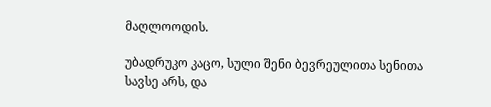მაღლოოდის.

უბადრუკო კაცო, სული შენი ბევრეულითა სენითა სავსე არს, და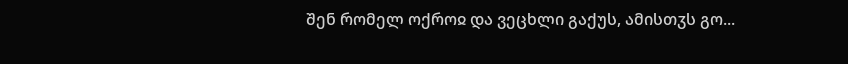შენ რომელ ოქროჲ და ვეცხლი გაქუს, ამისთჳს გო...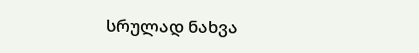სრულად ნახვა